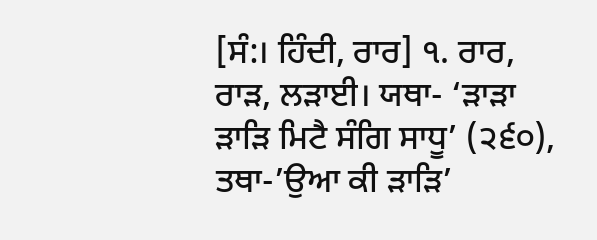[ਸੰ:। ਹਿੰਦੀ, ਰਾਰ] ੧. ਰਾਰ, ਰਾੜ, ਲੜਾਈ। ਯਥਾ- ‘ੜਾੜਾ ੜਾੜਿ ਮਿਟੈ ਸੰਗਿ ਸਾਧੂ’ (੨੬੦), ਤਥਾ-’ਉਆ ਕੀ ੜਾੜਿ’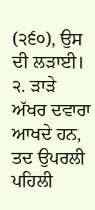(੨੬੦), ਉਸ ਦੀ ਲੜਾਈ। ੨. ੜਾੜੇ ਅੱਖਰ ਦਵਾਰਾ ਆਖਦੇ ਹਨ, ਤਦ ਉਪਰਲੀ ਪਹਿਲੀ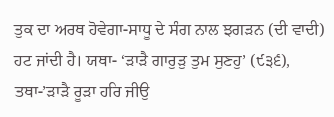ਤੁਕ ਦਾ ਅਰਥ ਹੋਵੇਗਾ-ਸਾਧੂ ਦੇ ਸੰਗ ਨਾਲ ਝਗੜਨ (ਦੀ ਵਾਦੀ) ਹਟ ਜਾਂਦੀ ਹੈ। ਯਥਾ- ‘ੜਾੜੈ ਗਾਰੁੜੁ ਤੁਮ ਸੁਣਹੁ’ (੯੩੬), ਤਥਾ-’ੜਾੜੈ ਰੂੜਾ ਹਰਿ ਜੀਉ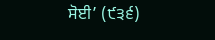ਸੋਈ’ (੯੩੬)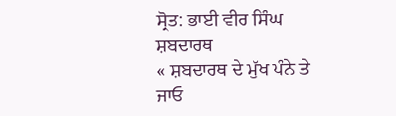ਸ੍ਰੋਤ: ਭਾਈ ਵੀਰ ਸਿੰਘ ਸ਼ਬਦਾਰਥ
« ਸ਼ਬਦਾਰਥ ਦੇ ਮੁੱਖ ਪੰਨੇ ਤੇ ਜਾਓ